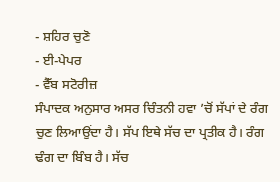- ਸ਼ਹਿਰ ਚੁਣੋ
- ਈ-ਪੇਪਰ
- ਵੈੱਬ ਸਟੋਰੀਜ਼
ਸੰਪਾਦਕ ਅਨੁਸਾਰ ਅਸਰ ਚਿੰਤਨੀ ਹਵਾ ’ਚੋਂ ਸੱਪਾਂ ਦੇ ਰੰਗ ਚੁਣ ਲਿਆਉਂਦਾ ਹੈ। ਸੱਪ ਇਥੇ ਸੱਚ ਦਾ ਪ੍ਰਤੀਕ ਹੈ। ਰੰਗ ਢੰਗ ਦਾ ਬਿੰਬ ਹੈ। ਸੱਚ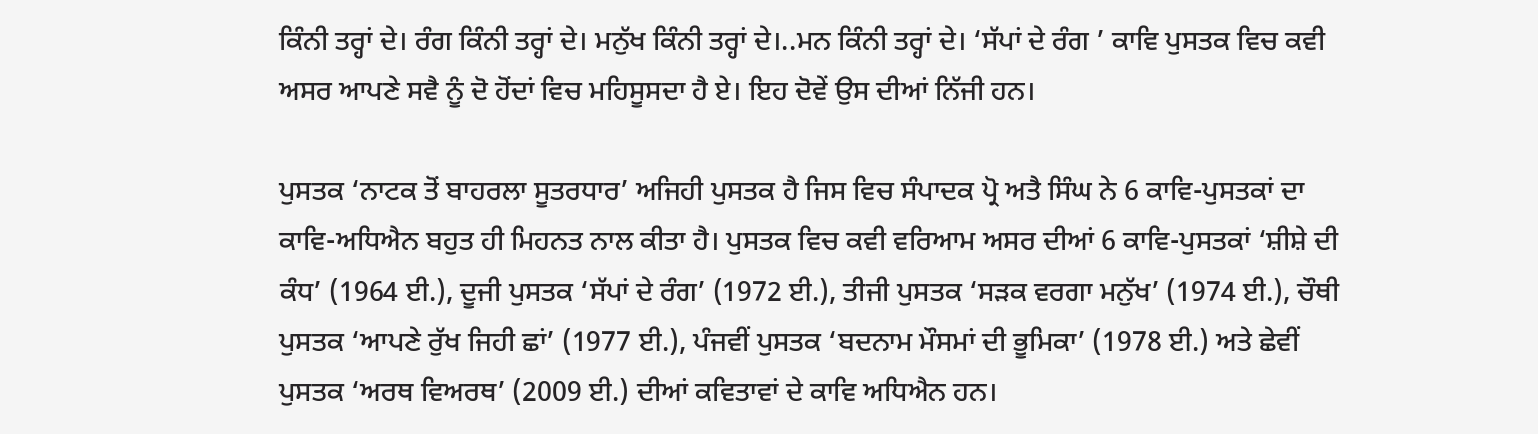ਕਿੰਨੀ ਤਰ੍ਹਾਂ ਦੇ। ਰੰਗ ਕਿੰਨੀ ਤਰ੍ਹਾਂ ਦੇ। ਮਨੁੱਖ ਕਿੰਨੀ ਤਰ੍ਹਾਂ ਦੇ।..ਮਨ ਕਿੰਨੀ ਤਰ੍ਹਾਂ ਦੇ। ‘ਸੱਪਾਂ ਦੇ ਰੰਗ ’ ਕਾਵਿ ਪੁਸਤਕ ਵਿਚ ਕਵੀ ਅਸਰ ਆਪਣੇ ਸਵੈ ਨੂੰ ਦੋ ਹੋਂਦਾਂ ਵਿਚ ਮਹਿਸੂਸਦਾ ਹੈ ਏ। ਇਹ ਦੋਵੇਂ ਉਸ ਦੀਆਂ ਨਿੱਜੀ ਹਨ।

ਪੁਸਤਕ ‘ਨਾਟਕ ਤੋਂ ਬਾਹਰਲਾ ਸੂਤਰਧਾਰ’ ਅਜਿਹੀ ਪੁਸਤਕ ਹੈ ਜਿਸ ਵਿਚ ਸੰਪਾਦਕ ਪ੍ਰੋ ਅਤੈ ਸਿੰਘ ਨੇ 6 ਕਾਵਿ-ਪੁਸਤਕਾਂ ਦਾ ਕਾਵਿ-ਅਧਿਐਨ ਬਹੁਤ ਹੀ ਮਿਹਨਤ ਨਾਲ ਕੀਤਾ ਹੈ। ਪੁਸਤਕ ਵਿਚ ਕਵੀ ਵਰਿਆਮ ਅਸਰ ਦੀਆਂ 6 ਕਾਵਿ-ਪੁਸਤਕਾਂ ‘ਸ਼ੀਸ਼ੇ ਦੀ ਕੰਧ’ (1964 ਈ.), ਦੂਜੀ ਪੁਸਤਕ ‘ਸੱਪਾਂ ਦੇ ਰੰਗ’ (1972 ਈ.), ਤੀਜੀ ਪੁਸਤਕ ‘ਸੜਕ ਵਰਗਾ ਮਨੁੱਖ’ (1974 ਈ.), ਚੌਥੀ ਪੁਸਤਕ ‘ਆਪਣੇ ਰੁੱਖ ਜਿਹੀ ਛਾਂ’ (1977 ਈ.), ਪੰਜਵੀਂ ਪੁਸਤਕ ‘ਬਦਨਾਮ ਮੌਸਮਾਂ ਦੀ ਭੂਮਿਕਾ’ (1978 ਈ.) ਅਤੇ ਛੇਵੀਂ ਪੁਸਤਕ ‘ਅਰਥ ਵਿਅਰਥ’ (2009 ਈ.) ਦੀਆਂ ਕਵਿਤਾਵਾਂ ਦੇ ਕਾਵਿ ਅਧਿਐਨ ਹਨ।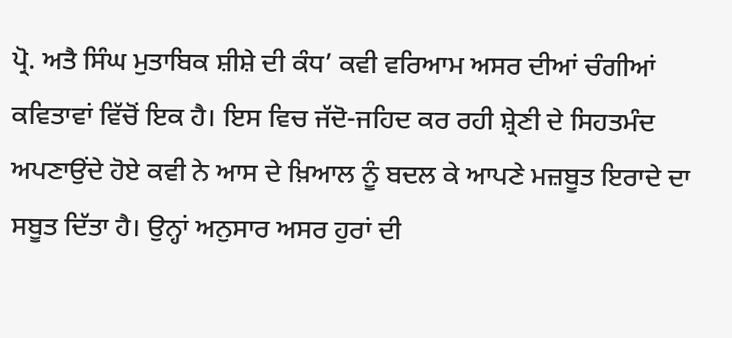ਪ੍ਰੋ. ਅਤੈ ਸਿੰਘ ਮੁਤਾਬਿਕ ਸ਼ੀਸ਼ੇ ਦੀ ਕੰਧ’ ਕਵੀ ਵਰਿਆਮ ਅਸਰ ਦੀਆਂ ਚੰਗੀਆਂ ਕਵਿਤਾਵਾਂ ਵਿੱਚੋਂ ਇਕ ਹੈ। ਇਸ ਵਿਚ ਜੱਦੋ-ਜਹਿਦ ਕਰ ਰਹੀ ਸ਼੍ਰੇਣੀ ਦੇ ਸਿਹਤਮੰਦ ਅਪਣਾਉਂਦੇ ਹੋਏ ਕਵੀ ਨੇ ਆਸ ਦੇ ਖ਼ਿਆਲ ਨੂੰ ਬਦਲ ਕੇ ਆਪਣੇ ਮਜ਼ਬੂਤ ਇਰਾਦੇ ਦਾ ਸਬੂਤ ਦਿੱਤਾ ਹੈ। ਉਨ੍ਹਾਂ ਅਨੁਸਾਰ ਅਸਰ ਹੁਰਾਂ ਦੀ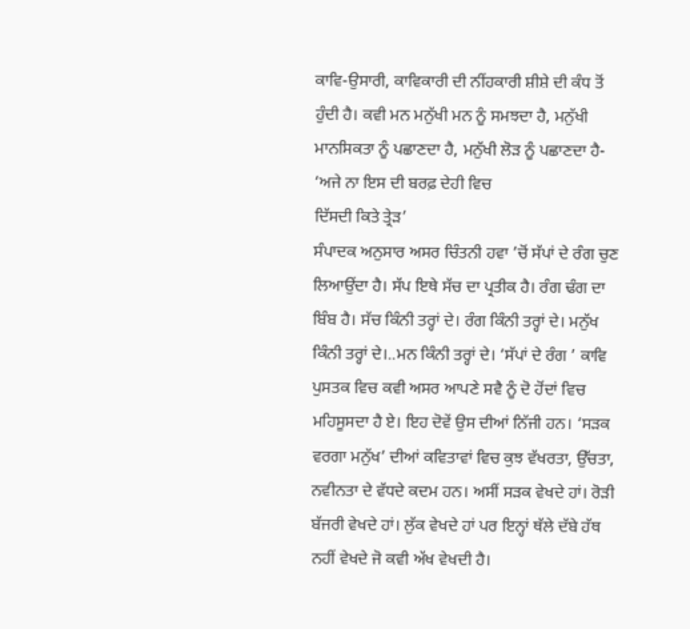ਕਾਵਿ-ਉਸਾਰੀ, ਕਾਵਿਕਾਰੀ ਦੀ ਨੀਂਹਕਾਰੀ ਸ਼ੀਸ਼ੇ ਦੀ ਕੰਧ ਤੋਂ ਹੁੰਦੀ ਹੈ। ਕਵੀ ਮਨ ਮਨੁੱਖੀ ਮਨ ਨੂੰ ਸਮਝਦਾ ਹੈ, ਮਨੁੱਖੀ ਮਾਨਸਿਕਤਾ ਨੂੰ ਪਛਾਣਦਾ ਹੈ, ਮਨੁੱਖੀ ਲੋੜ ਨੂੰ ਪਛਾਣਦਾ ਹੈ-
‘ਅਜੇ ਨਾ ਇਸ ਦੀ ਬਰਫ਼ ਦੇਹੀ ਵਿਚ
ਦਿੱਸਦੀ ਕਿਤੇ ਤ੍ਰੇੜ’
ਸੰਪਾਦਕ ਅਨੁਸਾਰ ਅਸਰ ਚਿੰਤਨੀ ਹਵਾ ’ਚੋਂ ਸੱਪਾਂ ਦੇ ਰੰਗ ਚੁਣ ਲਿਆਉਂਦਾ ਹੈ। ਸੱਪ ਇਥੇ ਸੱਚ ਦਾ ਪ੍ਰਤੀਕ ਹੈ। ਰੰਗ ਢੰਗ ਦਾ ਬਿੰਬ ਹੈ। ਸੱਚ ਕਿੰਨੀ ਤਰ੍ਹਾਂ ਦੇ। ਰੰਗ ਕਿੰਨੀ ਤਰ੍ਹਾਂ ਦੇ। ਮਨੁੱਖ ਕਿੰਨੀ ਤਰ੍ਹਾਂ ਦੇ।..ਮਨ ਕਿੰਨੀ ਤਰ੍ਹਾਂ ਦੇ। ‘ਸੱਪਾਂ ਦੇ ਰੰਗ ’ ਕਾਵਿ ਪੁਸਤਕ ਵਿਚ ਕਵੀ ਅਸਰ ਆਪਣੇ ਸਵੈ ਨੂੰ ਦੋ ਹੋਂਦਾਂ ਵਿਚ ਮਹਿਸੂਸਦਾ ਹੈ ਏ। ਇਹ ਦੋਵੇਂ ਉਸ ਦੀਆਂ ਨਿੱਜੀ ਹਨ। ‘ਸੜਕ ਵਰਗਾ ਮਨੁੱਖ’ ਦੀਆਂ ਕਵਿਤਾਵਾਂ ਵਿਚ ਕੁਝ ਵੱਖਰਤਾ, ਉੱਚਤਾ, ਨਵੀਨਤਾ ਦੇ ਵੱਧਦੇ ਕਦਮ ਹਨ। ਅਸੀਂ ਸੜਕ ਵੇਖਦੇ ਹਾਂ। ਰੋੜੀ ਬੱਜਰੀ ਵੇਖਦੇ ਹਾਂ। ਲੁੱਕ ਵੇਖਦੇ ਹਾਂ ਪਰ ਇਨ੍ਹਾਂ ਥੱਲੇ ਦੱਬੇ ਹੱਥ ਨਹੀਂ ਵੇਖਦੇ ਜੋ ਕਵੀ ਅੱਖ ਵੇਖਦੀ ਹੈ।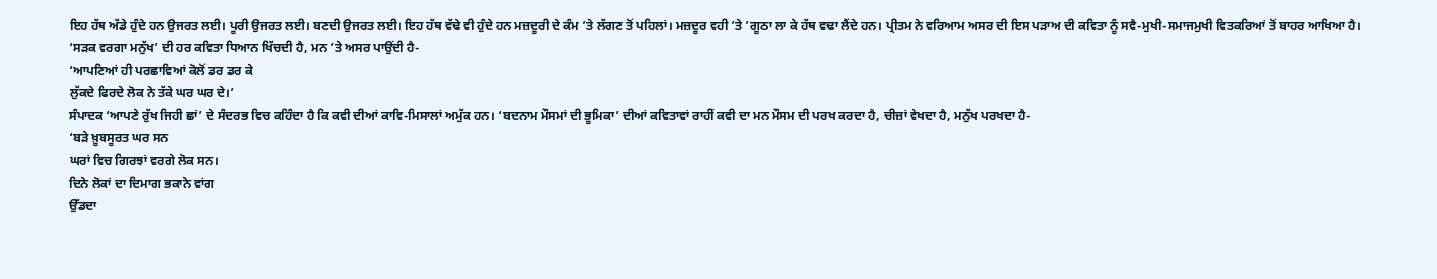ਇਹ ਹੱਥ ਅੱਡੇ ਹੁੰਦੇ ਹਨ ਉਜਰਤ ਲਈ। ਪੂਰੀ ਉਜਰਤ ਲਈ। ਬਣਦੀ ਉਜਰਤ ਲਈ। ਇਹ ਹੱਥ ਵੱਢੇ ਵੀ ਹੁੰਦੇ ਹਨ ਮਜ਼ਦੂਰੀ ਦੇ ਕੰਮ ’ਤੇ ਲੱਗਣ ਤੋਂ ਪਹਿਲਾਂ। ਮਜ਼ਦੂਰ ਵਹੀ ’ਤੇ ’ਗੂਠਾ ਲਾ ਕੇ ਹੱਥ ਵਢਾ ਲੈਂਦੇ ਹਨ। ਪ੍ਰੀਤਮ ਨੇ ਵਰਿਆਮ ਅਸਰ ਦੀ ਇਸ ਪੜਾਅ ਦੀ ਕਵਿਤਾ ਨੂੰ ਸਵੈ-ਮੁਖੀ-ਸਮਾਜਮੁਖੀ ਵਿਤਕਰਿਆਂ ਤੋਂ ਬਾਹਰ ਆਖਿਆ ਹੈ। ‘ਸੜਕ ਵਰਗਾ ਮਨੁੱਖ’ ਦੀ ਹਰ ਕਵਿਤਾ ਧਿਆਨ ਖਿੱਚਦੀ ਹੈ, ਮਨ ’ਤੇ ਅਸਰ ਪਾਉਂਦੀ ਹੈ-
‘ਆਪਣਿਆਂ ਹੀ ਪਰਛਾਵਿਆਂ ਕੋਲੋਂ ਡਰ ਡਰ ਕੇ
ਲੁੱਕਦੇ ਫਿਰਦੇ ਲੋਕ ਨੇ ਤੱਕੇ ਘਰ ਘਰ ਦੇ।’
ਸੰਪਾਦਕ ‘ਆਪਣੇ ਰੁੱਖ ਜਿਹੀ ਛਾਂ’ ਦੇ ਸੰਦਰਭ ਵਿਚ ਕਹਿੰਦਾ ਹੈ ਕਿ ਕਵੀ ਦੀਆਂ ਕਾਵਿ-ਮਿਸਾਲਾਂ ਅਮੁੱਕ ਹਨ। ‘ਬਦਨਾਮ ਮੌਸਮਾਂ ਦੀ ਭੂਮਿਕਾ’ ਦੀਆਂ ਕਵਿਤਾਵਾਂ ਰਾਹੀਂ ਕਵੀ ਦਾ ਮਨ ਮੌਸਮ ਦੀ ਪਰਖ ਕਰਦਾ ਹੈ, ਚੀਜ਼ਾਂ ਵੇਖਦਾ ਹੈ, ਮਨੁੱਖ ਪਰਖਦਾ ਹੈ-
‘ਬੜੇ ਖ਼ੂਬਸੂਰਤ ਘਰ ਸਨ
ਘਰਾਂ ਵਿਚ ਗਿਰਝਾਂ ਵਰਗੇ ਲੋਕ ਸਨ।
ਦਿਨੇ ਲੋਕਾਂ ਦਾ ਦਿਮਾਗ ਭਕਾਨੇ ਵਾਂਗ
ਉੱਡਦਾ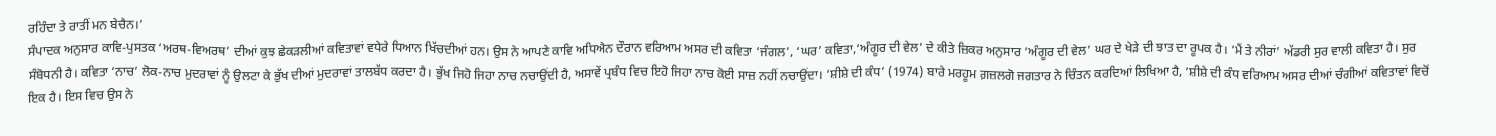ਰਹਿੰਦਾ ਤੇ ਰਾਤੀਂ ਮਨ ਬੇਚੈਨ।’
ਸੰਪਾਦਕ ਅਨੁਸਾਰ ਕਾਵਿ-ਪੁਸਤਕ ‘ਅਰਥ-ਵਿਅਰਥ’ ਦੀਆਂ ਕੁਝ ਛੇਕੜਲੀਆਂ ਕਵਿਤਾਵਾਂ ਵਧੇਰੇ ਧਿਆਨ ਖਿੱਚਦੀਆਂ ਹਨ। ਉਸ ਨੇ ਆਪਣੇ ਕਾਵਿ ਅਧਿਐਨ ਦੌਰਾਨ ਵਰਿਆਮ ਅਸਰ ਦੀ ਕਵਿਤਾ ‘ਜੰਗਲ’, ‘ਘਰ’ ਕਵਿਤਾ,‘ਅੰਗੂਰ ਦੀ ਵੇਲ’ ਦੇ ਕੀਤੇ ਜ਼ਿਕਰ ਅਨੁਸਾਰ ‘ਅੰਗੂਰ ਦੀ ਵੇਲ’ ਘਰ ਦੇ ਖੇੜੇ ਦੀ ਝਾਤ ਦਾ ਰੂਪਕ ਹੈ। ‘ਮੈਂ ਤੇ ਨੀਰਾਂ’ ਅੱਡਰੀ ਸੁਰ ਵਾਲੀ ਕਵਿਤਾ ਹੈ। ਸੁਰ ਸੰਬੋਧਨੀ ਹੈ। ਕਵਿਤਾ ‘ਨਾਚ’ ਲੋਕ-ਨਾਚ ਮੁਦਰਾਵਾਂ ਨੂੰ ਉਲਟਾ ਕੇ ਭੁੱਖ ਦੀਆਂ ਮੁਦਰਾਵਾਂ ਤਾਲਬੱਧ ਕਰਦਾ ਹੈ। ਭੁੱਖ ਜਿਹੋ ਜਿਹਾ ਨਾਚ ਨਚਾਉਂਦੀ ਹੈ, ਅਸਾਵੇਂ ਪ੍ਰਬੰਧ ਵਿਚ ਇਹੋ ਜਿਹਾ ਨਾਚ ਕੋਈ ਸਾਜ਼ ਨਹੀਂ ਨਚਾਉਂਦਾ। ‘ਸ਼ੀਸ਼ੇ ਦੀ ਕੰਧ’ (1974) ਬਾਰੇ ਮਰਹੂਮ ਗ਼ਜ਼ਲਗੋ ਜਗਤਾਰ ਨੇ ਚਿੰਤਨ ਕਰਦਿਆਂ ਲਿਖਿਆ ਹੈ, ‘ਸ਼ੀਸ਼ੇ ਦੀ ਕੰਧ ਵਰਿਆਮ ਅਸਰ ਦੀਆਂ ਚੰਗੀਆਂ ਕਵਿਤਾਵਾਂ ਵਿਚੋਂ ਇਕ ਹੈ। ਇਸ ਵਿਚ ਉਸ ਨੇ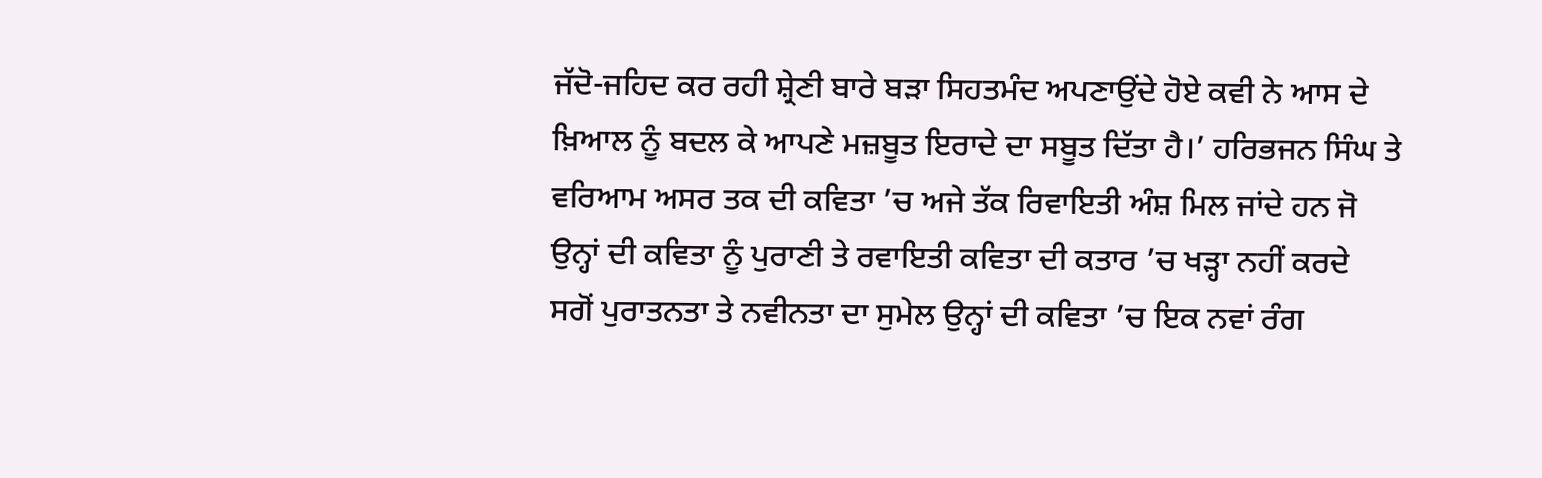ਜੱਦੋ-ਜਹਿਦ ਕਰ ਰਹੀ ਸ਼੍ਰੇਣੀ ਬਾਰੇ ਬੜਾ ਸਿਹਤਮੰਦ ਅਪਣਾਉਂਦੇ ਹੋਏ ਕਵੀ ਨੇ ਆਸ ਦੇ ਖ਼ਿਆਲ ਨੂੰ ਬਦਲ ਕੇ ਆਪਣੇ ਮਜ਼ਬੂਤ ਇਰਾਦੇ ਦਾ ਸਬੂਤ ਦਿੱਤਾ ਹੈ।’ ਹਰਿਭਜਨ ਸਿੰਘ ਤੇ ਵਰਿਆਮ ਅਸਰ ਤਕ ਦੀ ਕਵਿਤਾ ’ਚ ਅਜੇ ਤੱਕ ਰਿਵਾਇਤੀ ਅੰਸ਼ ਮਿਲ ਜਾਂਦੇ ਹਨ ਜੋ ਉਨ੍ਹਾਂ ਦੀ ਕਵਿਤਾ ਨੂੰ ਪੁਰਾਣੀ ਤੇ ਰਵਾਇਤੀ ਕਵਿਤਾ ਦੀ ਕਤਾਰ ’ਚ ਖੜ੍ਹਾ ਨਹੀਂ ਕਰਦੇ ਸਗੋਂ ਪੁਰਾਤਨਤਾ ਤੇ ਨਵੀਨਤਾ ਦਾ ਸੁਮੇਲ ਉਨ੍ਹਾਂ ਦੀ ਕਵਿਤਾ ’ਚ ਇਕ ਨਵਾਂ ਰੰਗ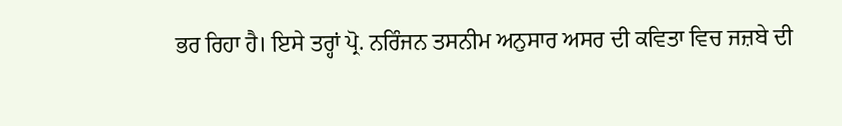ਭਰ ਰਿਹਾ ਹੈ। ਇਸੇ ਤਰ੍ਹਾਂ ਪ੍ਰੋ. ਨਰਿੰਜਨ ਤਸਨੀਮ ਅਨੁਸਾਰ ਅਸਰ ਦੀ ਕਵਿਤਾ ਵਿਚ ਜਜ਼ਬੇ ਦੀ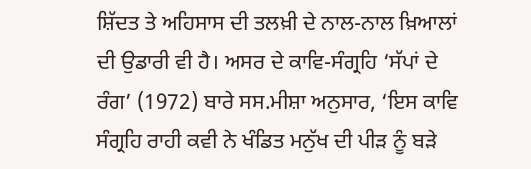ਸ਼ਿੱਦਤ ਤੇ ਅਹਿਸਾਸ ਦੀ ਤਲਖ਼ੀ ਦੇ ਨਾਲ-ਨਾਲ ਖ਼ਿਆਲਾਂ ਦੀ ਉਡਾਰੀ ਵੀ ਹੈ। ਅਸਰ ਦੇ ਕਾਵਿ-ਸੰਗ੍ਰਹਿ ‘ਸੱਪਾਂ ਦੇ ਰੰਗ’ (1972) ਬਾਰੇ ਸਸ.ਮੀਸ਼ਾ ਅਨੁਸਾਰ, ‘ਇਸ ਕਾਵਿ ਸੰਗ੍ਰਹਿ ਰਾਹੀ ਕਵੀ ਨੇ ਖੰਡਿਤ ਮਨੁੱਖ ਦੀ ਪੀੜ ਨੂੰ ਬੜੇ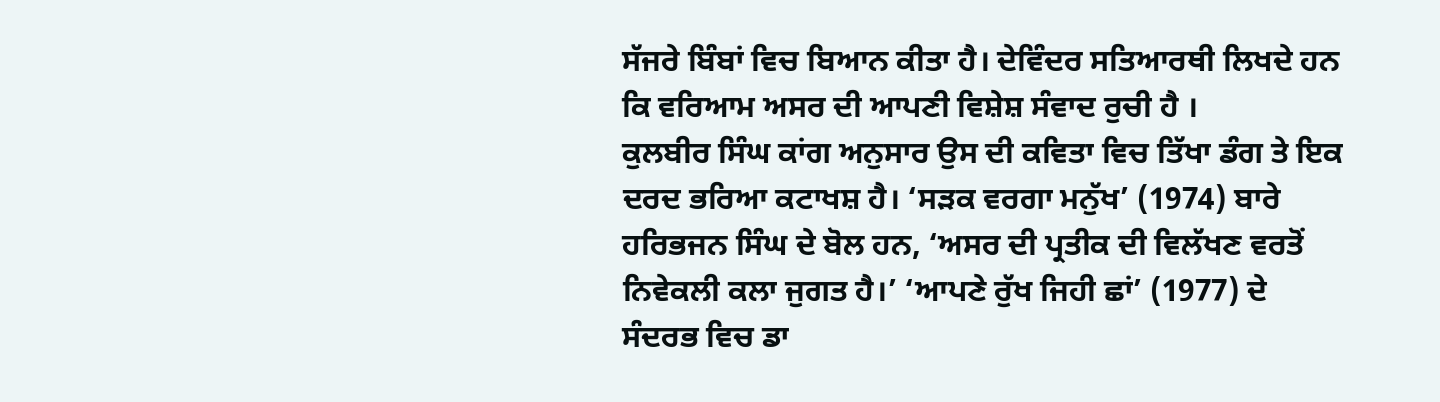ਸੱਜਰੇ ਬਿੰਬਾਂ ਵਿਚ ਬਿਆਨ ਕੀਤਾ ਹੈ। ਦੇਵਿੰਦਰ ਸਤਿਆਰਥੀ ਲਿਖਦੇ ਹਨ ਕਿ ਵਰਿਆਮ ਅਸਰ ਦੀ ਆਪਣੀ ਵਿਸ਼ੇਸ਼ ਸੰਵਾਦ ਰੁਚੀ ਹੈ ।
ਕੁਲਬੀਰ ਸਿੰਘ ਕਾਂਗ ਅਨੁਸਾਰ ਉਸ ਦੀ ਕਵਿਤਾ ਵਿਚ ਤਿੱਖਾ ਡੰਗ ਤੇ ਇਕ ਦਰਦ ਭਰਿਆ ਕਟਾਖਸ਼ ਹੈ। ‘ਸੜਕ ਵਰਗਾ ਮਨੁੱਖ’ (1974) ਬਾਰੇ ਹਰਿਭਜਨ ਸਿੰਘ ਦੇ ਬੋਲ ਹਨ, ‘ਅਸਰ ਦੀ ਪ੍ਰਤੀਕ ਦੀ ਵਿਲੱਖਣ ਵਰਤੋਂ ਨਿਵੇਕਲੀ ਕਲਾ ਜੁਗਤ ਹੈ।’ ‘ਆਪਣੇ ਰੁੱਖ ਜਿਹੀ ਛਾਂ’ (1977) ਦੇ ਸੰਦਰਭ ਵਿਚ ਡਾ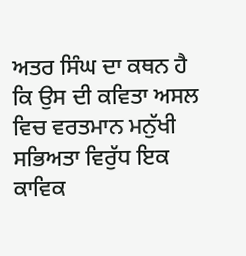ਅਤਰ ਸਿੰਘ ਦਾ ਕਥਨ ਹੈ ਕਿ ਉਸ ਦੀ ਕਵਿਤਾ ਅਸਲ ਵਿਚ ਵਰਤਮਾਨ ਮਨੁੱਖੀ ਸਭਿਅਤਾ ਵਿਰੁੱਧ ਇਕ ਕਾਵਿਕ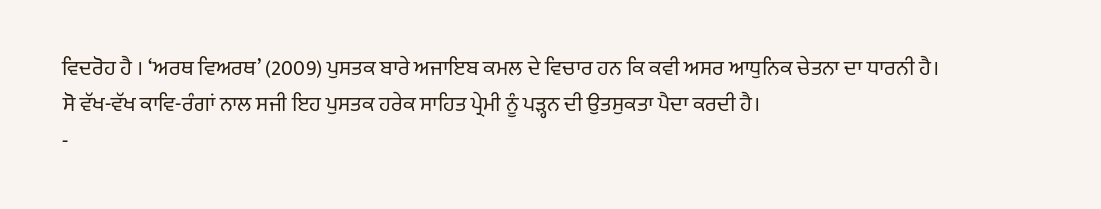ਵਿਦਰੋਹ ਹੈ । ‘ਅਰਥ ਵਿਅਰਥ’ (2009) ਪੁਸਤਕ ਬਾਰੇ ਅਜਾਇਬ ਕਮਲ ਦੇ ਵਿਚਾਰ ਹਨ ਕਿ ਕਵੀ ਅਸਰ ਆਧੁਨਿਕ ਚੇਤਨਾ ਦਾ ਧਾਰਨੀ ਹੈ। ਸੋ ਵੱਖ-ਵੱਖ ਕਾਵਿ-ਰੰਗਾਂ ਨਾਲ ਸਜੀ ਇਹ ਪੁਸਤਕ ਹਰੇਕ ਸਾਹਿਤ ਪ੍ਰੇਮੀ ਨੂੰ ਪੜ੍ਹਨ ਦੀ ਉਤਸੁਕਤਾ ਪੈਦਾ ਕਰਦੀ ਹੈ।
-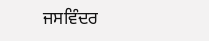ਜਸਵਿੰਦਰ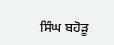ਸਿੰਘ ਬਹੋੜੂ